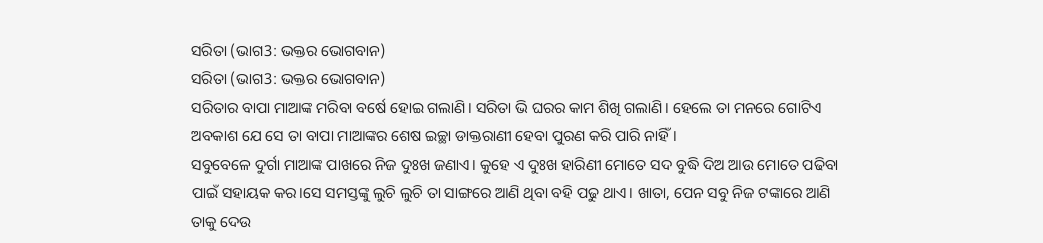ସରିତା (ଭାଗ3: ଭକ୍ତର ଭୋଗବାନ)
ସରିତା (ଭାଗ3: ଭକ୍ତର ଭୋଗବାନ)
ସରିତାର ବାପା ମାଆଙ୍କ ମରିବା ବର୍ଷେ ହୋଇ ଗଲାଣି। ସରିତା ଭି ଘରର କାମ ଶିଖି ଗଲାଣି। ହେଲେ ତା ମନରେ ଗୋଟିଏ ଅବକାଶ ଯେ ସେ ତା ବାପା ମାଆଙ୍କର ଶେଷ ଇଚ୍ଛା ଡାକ୍ତରାଣୀ ହେବା ପୁରଣ କରି ପାରି ନାହିଁ।
ସବୁବେଳେ ଦୁର୍ଗା ମାଆଙ୍କ ପାଖରେ ନିଜ ଦୁଃଖ ଜଣାଏ। କୁହେ ଏ ଦୁଃଖ ହାରିଣୀ ମୋତେ ସଦ ବୁଦ୍ଧି ଦିଅ ଆଉ ମୋତେ ପଢିବା ପାଇଁ ସହାୟକ କର।ସେ ସମସ୍ତଙ୍କୁ ଲୁଚି ଲୁଚି ତା ସାଙ୍ଗରେ ଆଣି ଥିବା ବହି ପଢୁ ଥାଏ। ଖାତା, ପେନ ସବୁ ନିଜ ଟଙ୍କାରେ ଆଣି ତାକୁ ଦେଉ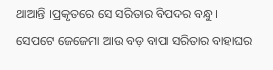ଥାଆନ୍ତି ।ପ୍ରକୃତରେ ସେ ସରିତାର ବିପଦର ବନ୍ଧୁ।
ସେପଟେ ଜେଜେମା ଆଉ ବଡ଼ ବାପା ସରିତାର ବାହାଘର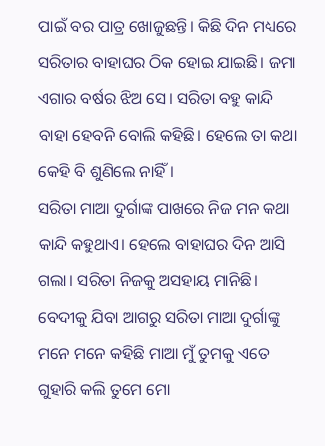ପାଇଁ ବର ପାତ୍ର ଖୋଜୁଛନ୍ତି। କିଛି ଦିନ ମଧ୍ୟରେ ସରିତାର ବାହାଘର ଠିକ ହୋଇ ଯାଇଛି। ଜମା ଏଗାର ବର୍ଷର ଝିଅ ସେ। ସରିତା ବହୁ କାନ୍ଦି ବାହା ହେବନି ବୋଲି କହିଛି। ହେଲେ ତା କଥା କେହି ବି ଶୁଣିଲେ ନାହିଁ।
ସରିତା ମାଆ ଦୁର୍ଗାଙ୍କ ପାଖରେ ନିଜ ମନ କଥା କାନ୍ଦି କହୁଥାଏ। ହେଲେ ବାହାଘର ଦିନ ଆସି ଗଲା। ସରିତା ନିଜକୁ ଅସହାୟ ମାନିଛି।
ବେଦୀକୁ ଯିବା ଆଗରୁ ସରିତା ମାଆ ଦୁର୍ଗାଙ୍କୁ ମନେ ମନେ କହିଛି ମାଆ ମୁଁ ତୁମକୁ ଏତେ ଗୁହାରି କଲି ତୁମେ ମୋ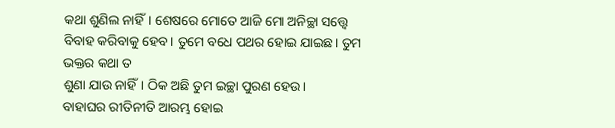କଥା ଶୁଣିଲ ନାହିଁ। ଶେଷରେ ମୋତେ ଆଜି ମୋ ଅନିଚ୍ଛା ସତ୍ତ୍ଵେ ବିବାହ କରିବାକୁ ହେବ। ତୁମେ ବଧେ ପଥର ହୋଇ ଯାଇଛ। ତୁମ ଭକ୍ତର କଥା ତ
ଶୁଣା ଯାଉ ନାହିଁ। ଠିକ ଅଛି ତୁମ ଇଚ୍ଛା ପୁରଣ ହେଉ।
ବାହାଘର ରୀତିନୀତି ଆରମ୍ଭ ହୋଇ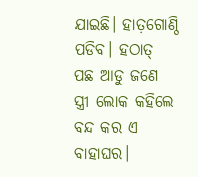ଯାଇଛି। ହାତ଼ଗୋଣ୍ଠି ପଡିବ। ହଠାତ୍ ପଛ ଆଡୁ ଜଣେ ସ୍ତ୍ରୀ ଲୋକ କହିଲେ ବନ୍ଦ କର ଏ ବାହାଘର।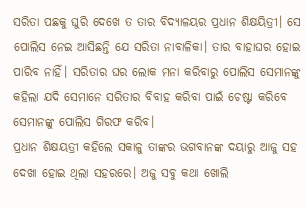ସରିତା ପଛକୁ ଘୁରି ଦେଖେ ତ ତାର ବିଦ୍ୟାଳୟର ପ୍ରଧାନ ଶିକ୍ଷୟିତ୍ରୀ। ସେ ପୋଲିସ ନେଇ ଆସିଛନ୍ତି ଯେ ସରିତା ନାବାଳିକା। ତାର ବାହାଘର ହୋଇ ପାରିବ ନାହିଁ। ସରିତାର ଘର ଲୋକ ମନା କରିବାରୁ ପୋଲିସ ସେମାନଙ୍କୁ କହିଲା ଯଦି ସେମାନେ ସରିତାର ବିବାହ କରିବା ପାଇଁ ଚେଷ୍ଟା କରିବେ ସେମାନଙ୍କୁ ପୋଲିସ ଗିରଫ କରିବ।
ପ୍ରଧାନ ଶିକ୍ଷୟତ୍ରୀ କହିଲେ ସକାଳୁ ତାଙ୍କର ଭଗବାନଙ୍କ ଦୟାରୁ ଆଜୁ ସହ ଦେଖା ହୋଇ ଥିଲା ସହରରେ। ଅଜୁ ସବୁ କଥା ଖୋଲି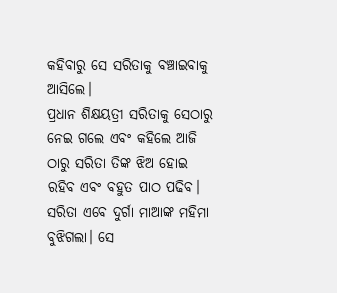କହିବାରୁ ସେ ସରିତାକୁ ବଞ୍ଚାଇବାକୁ ଆସିଲେ।
ପ୍ରଧାନ ଶିକ୍ଷୟତ୍ରୀ ସରିତାକୁ ସେଠାରୁ ନେଇ ଗଲେ ଏବଂ କହିଲେ ଆଜି ଠାରୁ ସରିତା ତିଙ୍କ ଝିଅ ହୋଇ ରହିବ ଏବଂ ବହୁତ ପାଠ ପଢିବ।
ସରିତା ଏବେ ଦୁର୍ଗା ମାଆଙ୍କ ମହିମା ବୁଝିଗଲା। ସେ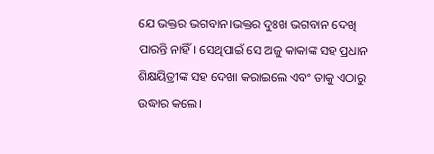ଯେ ଭକ୍ତର ଭଗବାନ।ଭକ୍ତର ଦୁଃଖ ଭଗବାନ ଦେଖି ପାରନ୍ତି ନାହିଁ। ସେଥିପାଇଁ ସେ ଅଜୁ କାକାଙ୍କ ସହ ପ୍ରଧାନ ଶିକ୍ଷୟିତ୍ରୀଙ୍କ ସହ ଦେଖା କରାଇଲେ ଏବଂ ତାକୁ ଏଠାରୁ ଉଦ୍ଧାର କଲେ।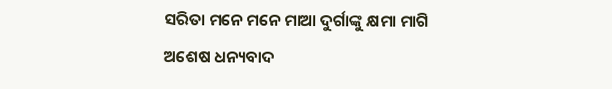ସରିତା ମନେ ମନେ ମାଆ ଦୁର୍ଗାଙ୍କୁ କ୍ଷମା ମାଗି ଅଶେଷ ଧନ୍ୟବାଦ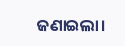ଜଣାଇଲା।